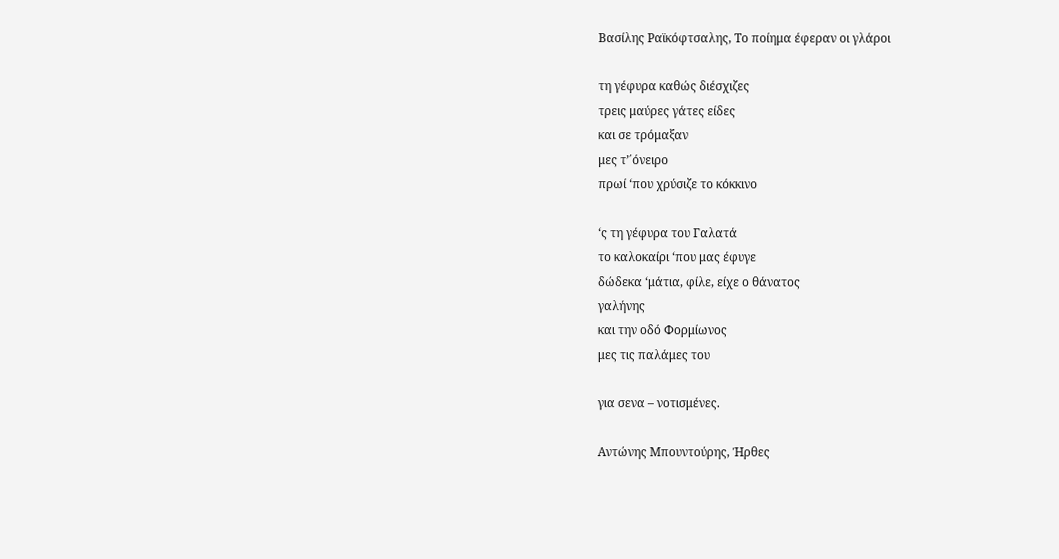Βασίλης Ραϊκόφτσαλης, Το ποίημα έφεραν οι γλάροι

τη γέφυρα καθώς διέσχιζες
τρεις μαύρες γάτες είδες
και σε τρόμαξαν
μες τ’΄όνειρο
πρωί ‘που χρύσιζε το κόκκινο

‘ς τη γέφυρα του Γαλατά
το καλοκαίρι ‘που μας έφυγε
δώδεκα ‘μάτια, φίλε, είχε ο θάνατος
γαλήνης
και την οδό Φορμίωνος
μες τις παλάμες του

για σενα – νοτισμένες.

Αντώνης Μπουντούρης, Ήρθες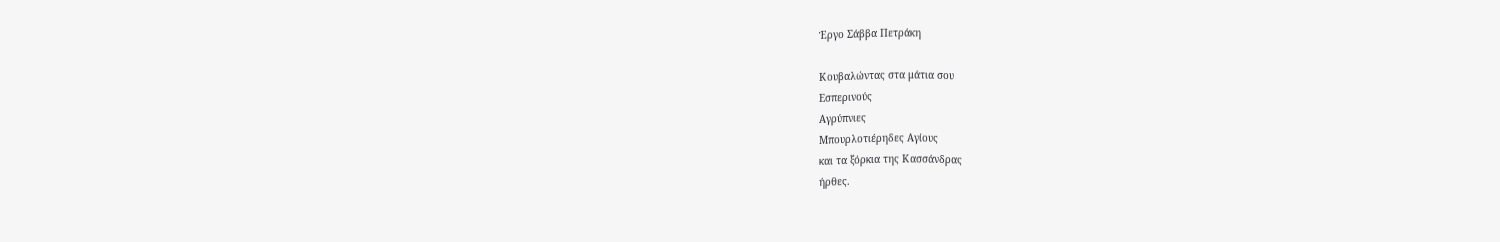Έργο Σάββα Πετράκη

Κουβαλώντας στα μάτια σου
Εσπερινούς
Αγρύπνιες
Μπουρλοτιέρηδες Αγίους
και τα ξόρκια της Κασσάνδρας
ήρθες.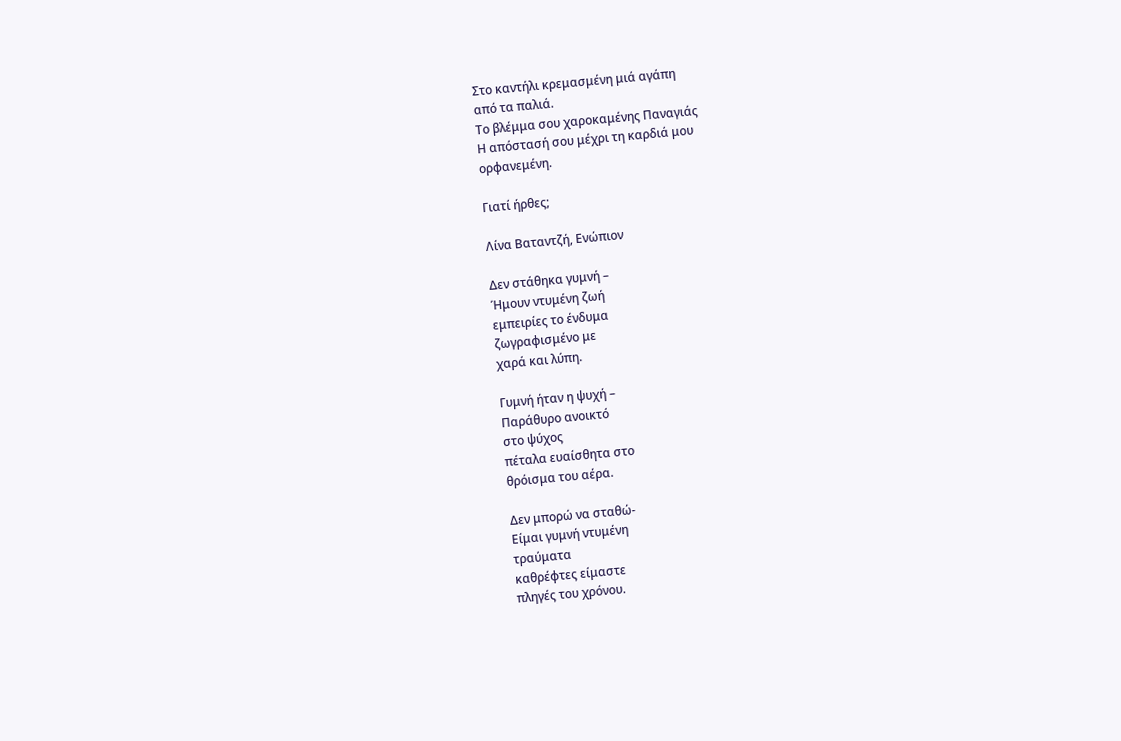Στο καντήλι κρεμασμένη μιά αγάπη
από τα παλιά.
Το βλέμμα σου χαροκαμένης Παναγιάς
Η απόστασή σου μέχρι τη καρδιά μου
ορφανεμένη.

Γιατί ήρθες;

Λίνα Βαταντζή, Ενώπιον

Δεν στάθηκα γυμνή –
Ήμουν ντυμένη ζωή
εμπειρίες το ένδυμα
ζωγραφισμένο με
χαρά και λύπη.

Γυμνή ήταν η ψυχή –
Παράθυρο ανοικτό
στο ψύχος
πέταλα ευαίσθητα στο
θρόισμα του αέρα.

Δεν μπορώ να σταθώ-
Είμαι γυμνή ντυμένη
τραύματα
καθρέφτες είμαστε
πληγές του χρόνου.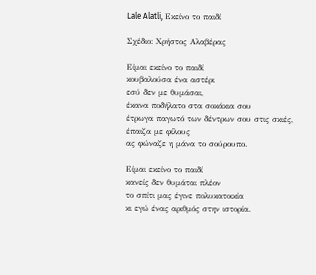Lale Alatli, Εκείνο το παιδί

Σχέδιο: Χρήστος Αλαβέρας

Είμαι εκείνο το παιδί
κουβαλούσα ένα αστέρι
εσύ δεν με θυμάσαι,
έκανα ποδήλατο στα σοκάκια σου
έτρωγα παγωτό των δέντρων σου στις σκιές,
έπαιζα με φίλους
ας φώναζε η μάνα το σούρουπο.

Είμαι εκείνο το παιδί
κανείς δεν θυμάται πλέον
το σπίτι μας έγινε πολυκατοικία
κι εγώ ένας αριθμός στην ιστορία.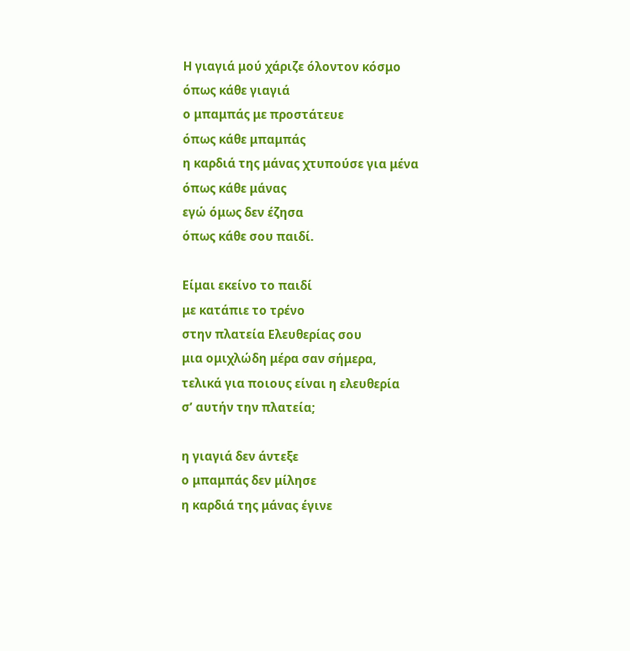Η γιαγιά μού χάριζε όλοντον κόσμο
όπως κάθε γιαγιά
ο μπαμπάς με προστάτευε
όπως κάθε μπαμπάς
η καρδιά της μάνας χτυπούσε για μένα
όπως κάθε μάνας
εγώ όμως δεν έζησα
όπως κάθε σου παιδί.

Είμαι εκείνο το παιδί
με κατάπιε το τρένο
στην πλατεία Ελευθερίας σου
μια ομιχλώδη μέρα σαν σήμερα,
τελικά για ποιους είναι η ελευθερία
σ’ αυτήν την πλατεία;

η γιαγιά δεν άντεξε
ο μπαμπάς δεν μίλησε
η καρδιά της μάνας έγινε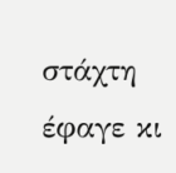στάχτη
έφαγε κι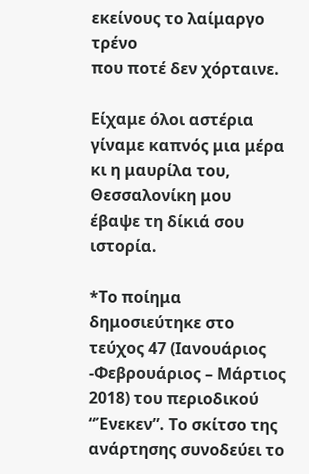εκείνους το λαίμαργο τρένο
που ποτέ δεν χόρταινε.

Είχαμε όλοι αστέρια
γίναμε καπνός μια μέρα
κι η μαυρίλα του, Θεσσαλονίκη μου
έβαψε τη δίκιά σου ιστορία.

*Το ποίημα δημοσιεύτηκε στο τεύχος 47 (Ιανουάριος -Φεβρουάριος – Μάρτιος 2018) του περιοδικού “Ένεκεν”. Το σκίτσο της ανάρτησης συνοδεύει το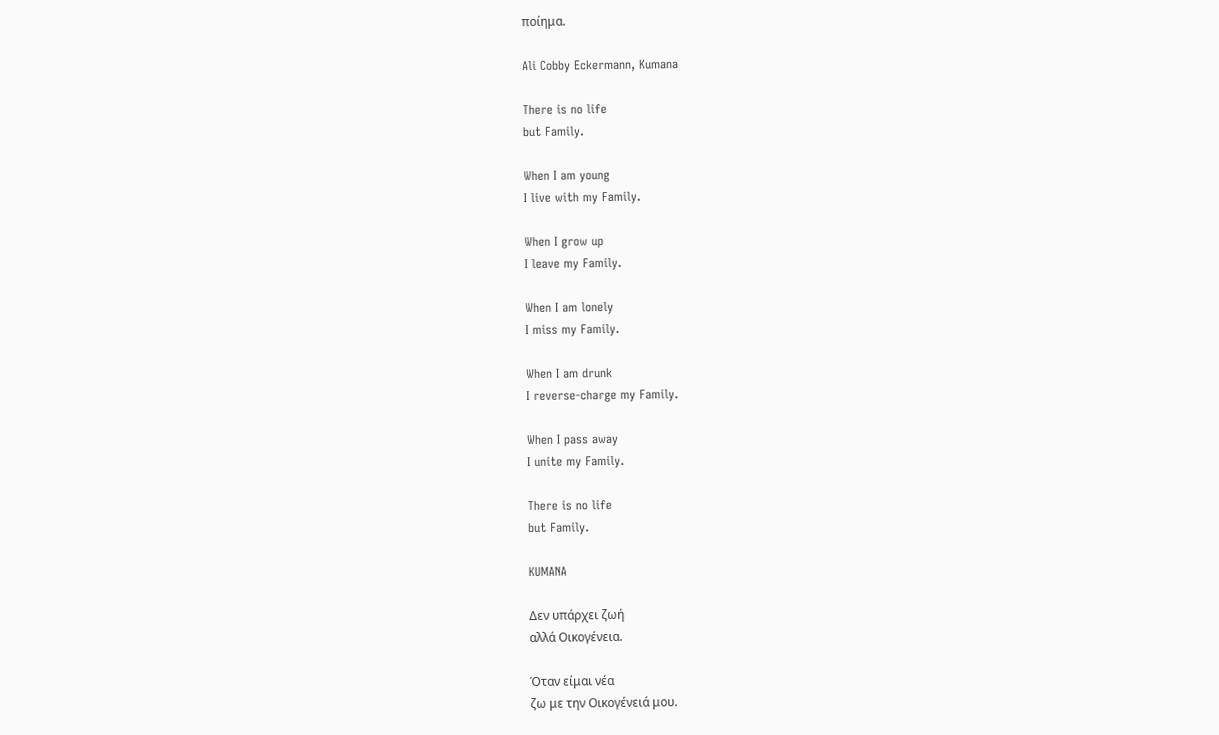ποίημα.

Ali Cobby Eckermann, Kumana

There is no life
but Family.

When I am young
I live with my Family.

When I grow up
I leave my Family.

When I am lonely
I miss my Family.

When I am drunk
I reverse-charge my Family.

When I pass away
I unite my Family.

There is no life
but Family.

KUMANA

Δεν υπάρχει ζωή
αλλά Οικογένεια.

Όταν είμαι νέα
ζω με την Οικογένειά μου.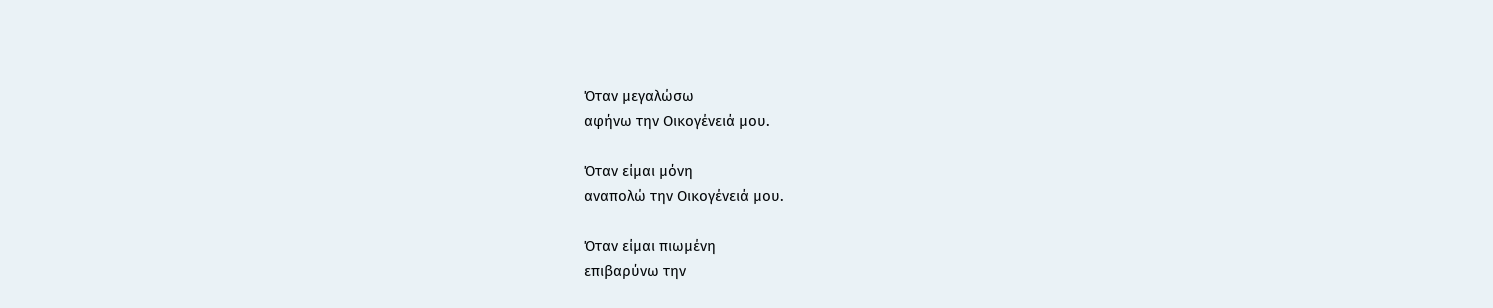Όταν μεγαλώσω
αφήνω την Οικογένειά μου.

Όταν είμαι μόνη
αναπολώ την Οικογένειά μου.

Όταν είμαι πιωμένη
επιβαρύνω την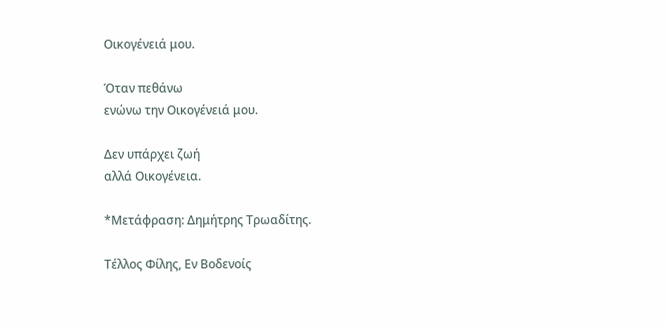Οικογένειά μου.

Όταν πεθάνω
ενώνω την Οικογένειά μου.

Δεν υπάρχει ζωή
αλλά Οικογένεια.

*Μετάφραση: Δημήτρης Τρωαδίτης.

Τέλλος Φίλης, Εν Βοδενοίς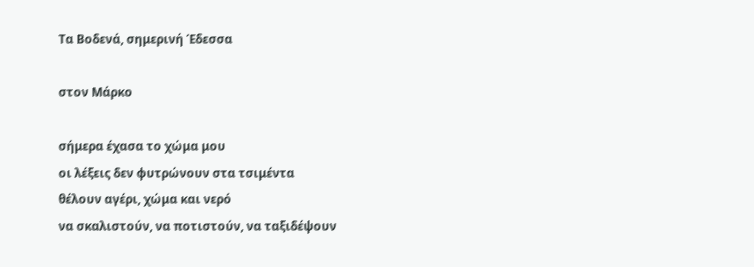Τα Βοδενά, σημερινή Έδεσσα

στον Μάρκο

σήμερα έχασα το χώμα μου
οι λέξεις δεν φυτρώνουν στα τσιμέντα
θέλουν αγέρι, χώμα και νερό
να σκαλιστούν, να ποτιστούν, να ταξιδέψουν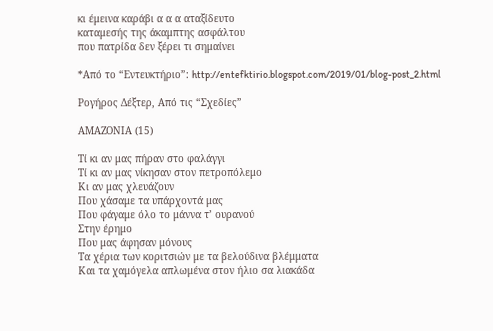κι έμεινα καράβι α α α αταξίδευτο
καταμεσής της άκαμπτης ασφάλτου
που πατρίδα δεν ξέρει τι σημαίνει

*Από το “Εντευκτήριο”: http://entefktirio.blogspot.com/2019/01/blog-post_2.html

Ρογήρος Δέξτερ, Από τις “Σχεδίες”

ΑΜΑΖΟΝΙΑ (15)

Τί κι αν μας πήραν στο φαλάγγι
Τί κι αν μας νίκησαν στον πετροπόλεμο
Κι αν μας χλευάζουν
Που χάσαμε τα υπάρχοντά μας
Που φάγαμε όλο το μάννα τ’ ουρανού
Στην έρημο
Που μας άφησαν μόνους
Τα χέρια των κοριτσιών με τα βελούδινα βλέμματα
Και τα χαμόγελα απλωμένα στον ήλιο σα λιακάδα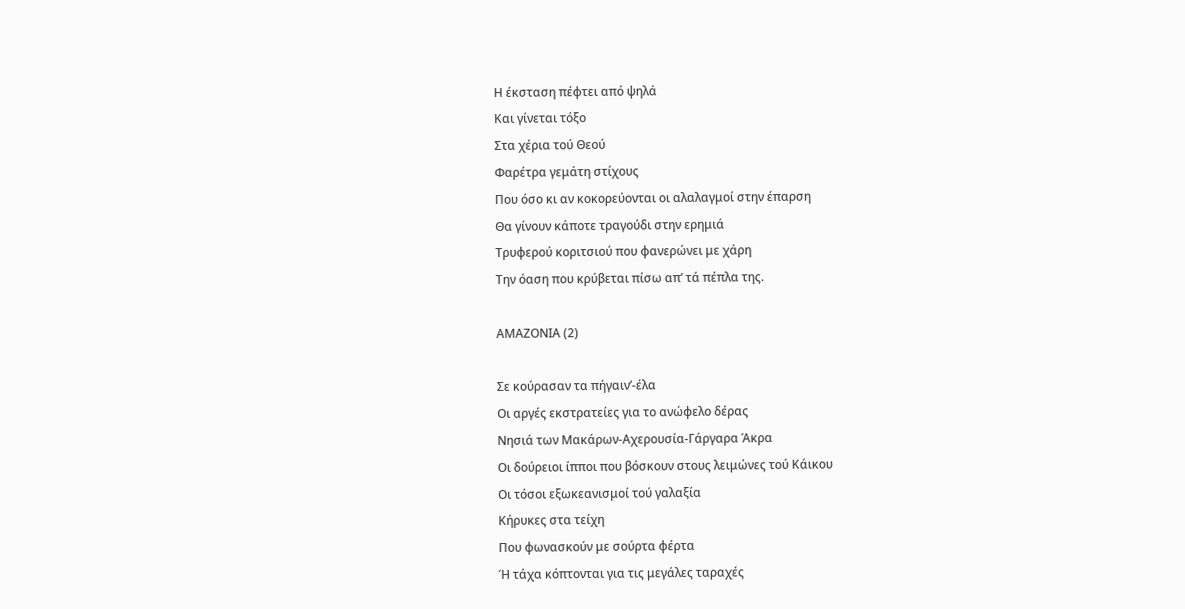Η έκσταση πέφτει από ψηλά
Και γίνεται τόξο
Στα χέρια τού Θεού
Φαρέτρα γεμάτη στίχους
Που όσο κι αν κοκορεύονται οι αλαλαγμοί στην έπαρση
Θα γίνουν κάποτε τραγούδι στην ερημιά
Τρυφερού κοριτσιού που φανερώνει με χάρη
Την όαση που κρύβεται πίσω απ’ τά πέπλα της.

ΑΜΑΖΟΝΙΑ (2)

Σε κούρασαν τα πήγαιν’-έλα
Οι αργές εκστρατείες για το ανώφελο δέρας
Νησιά των Μακάρων-Αχερουσία-Γάργαρα Άκρα
Οι δούρειοι ίπποι που βόσκουν στους λειμώνες τού Κάικου
Οι τόσοι εξωκεανισμοί τού γαλαξία
Κήρυκες στα τείχη
Που φωνασκούν με σούρτα φέρτα
Ή τάχα κόπτονται για τις μεγάλες ταραχές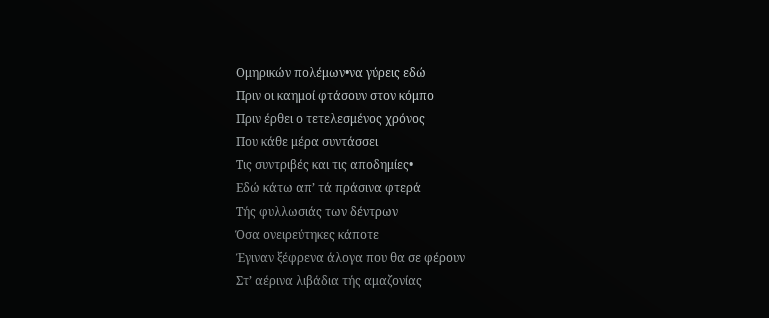Ομηρικών πολέμων•να γύρεις εδώ
Πριν οι καημοί φτάσουν στον κόμπο
Πριν έρθει ο τετελεσμένος χρόνος
Που κάθε μέρα συντάσσει
Τις συντριβές και τις αποδημίες•
Εδώ κάτω απ’ τά πράσινα φτερά
Τής φυλλωσιάς των δέντρων
Όσα ονειρεύτηκες κάποτε
Έγιναν ξέφρενα άλογα που θα σε φέρουν
Στ’ αέρινα λιβάδια τής αμαζονίας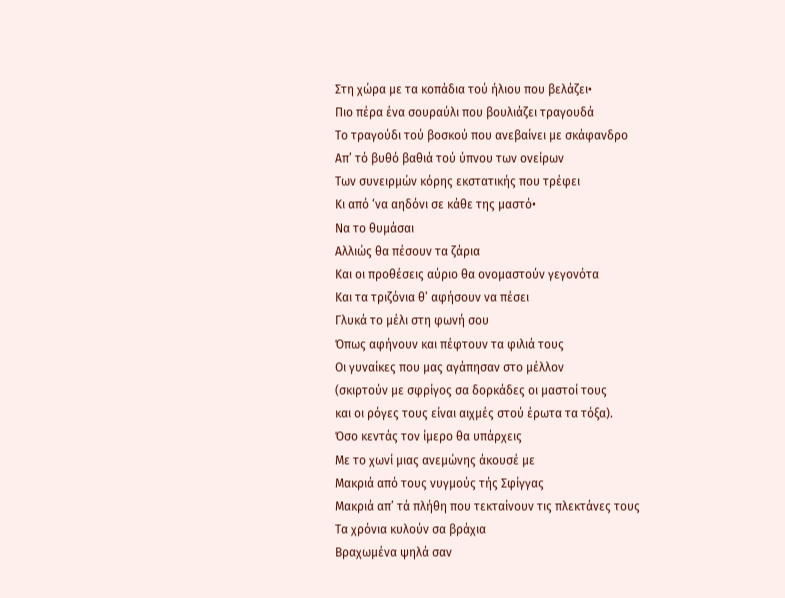Στη χώρα με τα κοπάδια τού ήλιου που βελάζει•
Πιο πέρα ένα σουραύλι που βουλιάζει τραγουδά
Το τραγούδι τού βοσκού που ανεβαίνει με σκάφανδρο
Απ’ τό βυθό βαθιά τού ύπνου των ονείρων
Των συνειρμών κόρης εκστατικής που τρέφει
Κι από ‘να αηδόνι σε κάθε της μαστό•
Να το θυμάσαι
Αλλιώς θα πέσουν τα ζάρια
Και οι προθέσεις αύριο θα ονομαστούν γεγονότα
Και τα τριζόνια θ’ αφήσουν να πέσει
Γλυκά το μέλι στη φωνή σου
Όπως αφήνουν και πέφτουν τα φιλιά τους
Οι γυναίκες που μας αγάπησαν στο μέλλον
(σκιρτούν με σφρίγος σα δορκάδες οι μαστοί τους
και οι ρόγες τους είναι αιχμές στού έρωτα τα τόξα).
Όσο κεντάς τον ίμερο θα υπάρχεις
Με το χωνί μιας ανεμώνης άκουσέ με
Μακριά από τους νυγμούς τής Σφίγγας
Μακριά απ’ τά πλήθη που τεκταίνουν τις πλεκτάνες τους
Τα χρόνια κυλούν σα βράχια
Βραχωμένα ψηλά σαν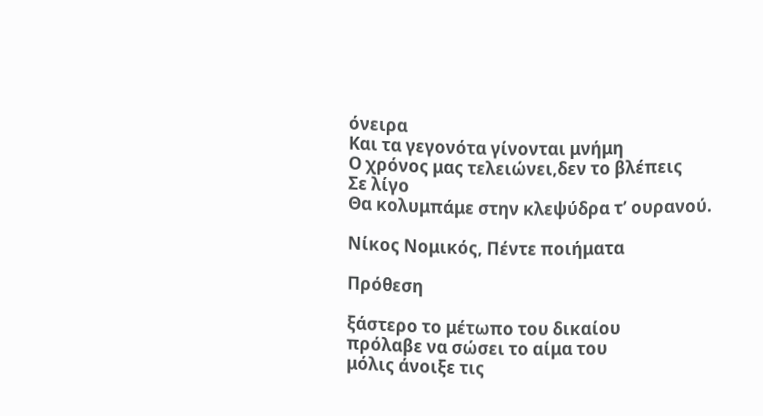όνειρα
Και τα γεγονότα γίνονται μνήμη
Ο χρόνος μας τελειώνει,δεν το βλέπεις
Σε λίγο
Θα κολυμπάμε στην κλεψύδρα τ’ ουρανού.

Νίκος Νομικός, Πέντε ποιήματα

Πρόθεση

ξάστερο το μέτωπο του δικαίου
πρόλαβε να σώσει το αίμα του
μόλις άνοιξε τις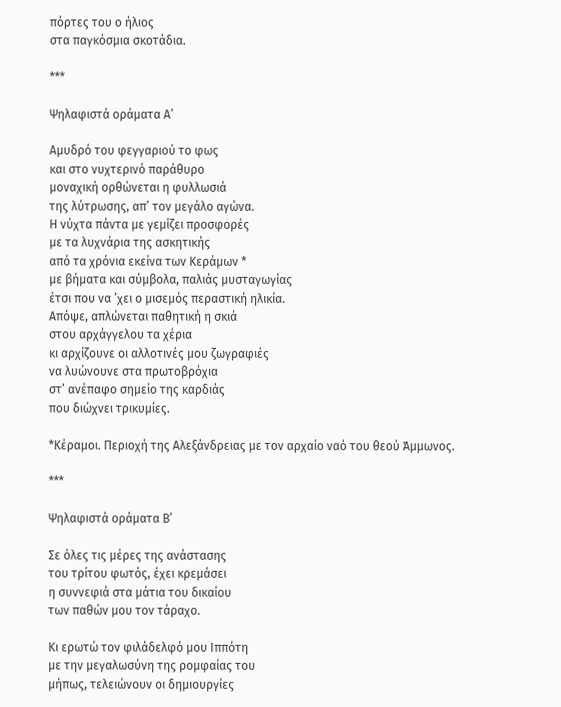πόρτες του ο ήλιος
στα παγκόσμια σκοτάδια.

***

Ψηλαφιστά οράματα Α’

Αμυδρό του φεγγαριού το φως
και στο νυχτερινό παράθυρο
μοναχική ορθώνεται η φυλλωσιά
της λύτρωσης, απ’ τον μεγάλο αγώνα.
Η νύχτα πάντα με γεμίζει προσφορές
με τα λυχνάρια της ασκητικής
από τα χρόνια εκείνα των Κεράμων *
με βήματα και σύμβολα, παλιάς μυσταγωγίας
έτσι που να ’χει ο μισεμός περαστική ηλικία.
Απόψε, απλώνεται παθητική η σκιά
στου αρχάγγελου τα χέρια
κι αρχίζουνε οι αλλοτινές μου ζωγραφιές
να λυώνουνε στα πρωτοβρόχια
στ’ ανέπαφο σημείο της καρδιάς
που διώχνει τρικυμίες.

*Κέραμοι. Περιοχή της Αλεξάνδρειας με τον αρχαίο ναό του θεού Άμμωνος.

***

Ψηλαφιστά οράματα Β’

Σε όλες τις μέρες της ανάστασης
του τρίτου φωτός, έχει κρεμάσει
η συννεφιά στα μάτια του δικαίου
των παθών μου τον τάραχο.

Κι ερωτώ τον φιλάδελφό μου Ιππότη
με την μεγαλωσύνη της ρομφαίας του
μήπως, τελειώνουν οι δημιουργίες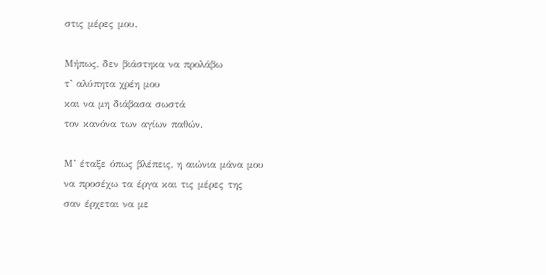στις μέρες μου.

Μήπως, δεν βιάστηκα να προλάβω
τ’ αλύπητα χρέη μου
και να μη διάβασα σωστά
τον κανόνα των αγίων παθών.

Μ’ έταξε όπως βλέπεις, η αιώνια μάνα μου
να προσέχω τα έργα και τις μέρες της
σαν έρχεται να με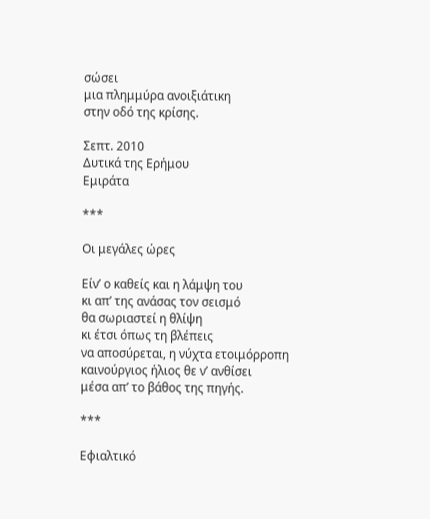σώσει
μια πλημμύρα ανοιξιάτικη
στην οδό της κρίσης.

Σεπτ. 2010
Δυτικά της Ερήμου
Εμιράτα

***

Οι μεγάλες ώρες

Είν’ ο καθείς και η λάμψη του
κι απ’ της ανάσας τον σεισμό
θα σωριαστεί η θλίψη
κι έτσι όπως τη βλέπεις
να αποσύρεται, η νύχτα ετοιμόρροπη
καινούργιος ήλιος θε ν’ ανθίσει
μέσα απ’ το βάθος της πηγής.

***

Εφιαλτικό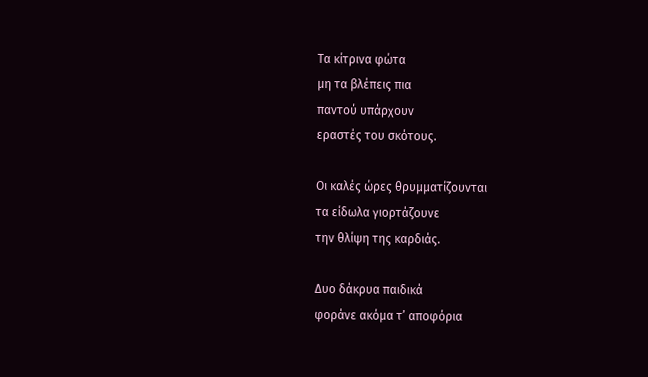Τα κίτρινα φώτα
μη τα βλέπεις πια
παντού υπάρχουν
εραστές του σκότους.

Οι καλές ώρες θρυμματίζουνται
τα είδωλα γιορτάζουνε
την θλίψη της καρδιάς.

Δυο δάκρυα παιδικά
φοράνε ακόμα τ’ αποφόρια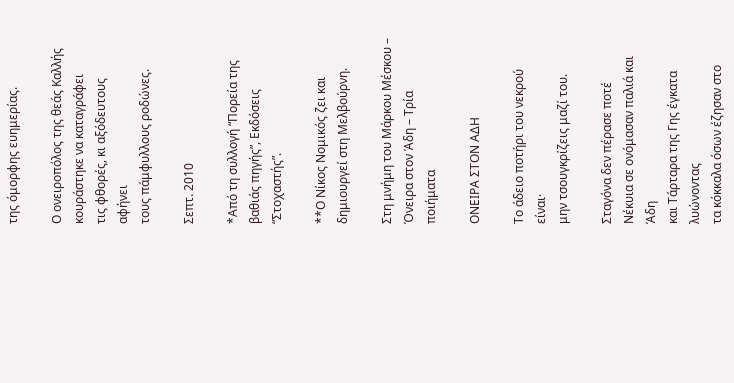της όμορφης ευημερίας.

Ο ονειροπόλος της θεάς Καλλής
κουράστηκε να καταγράφει
τις φθορές, κι αξόδευτους αφήνει
τους πάμφυλλους ροδώνες.

Σεπτ. 2010

*Από τη συλλογή “Πορεία της βαθιάς πηγής”, Εκδόσεις “Στοχαστής”.

**Ο Νίκος Νομικός ζει και δημιουργεί στη Μελβούρνη.

Στη μνήμη του Μάρκου Μέσκου – Όνειρα στον Άδη – Τρία ποιήματα

ΟΝΕΙΡΑ ΣΤΟΝ ΑΔΗ

Το άδειο ποτήρι του νεκρού είναι·
μην τσουγκρίζεις μαζί του.

Σταγόνα δεν πέρασε ποτέ
Νέκυια σε ονόμασαν παλιά και Άδη
και Τάρταρα της Γης έγκατα λυώνοντας
τα κόκκαλα όσων έζησαν στο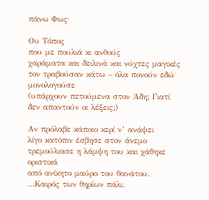πάνω Φως·

Ου Τόπος
που με πουλιά κι ανθούς
χαράματα και δειλινά και νύχτες μαγικές
τον τραβούσαν κάτω – όλα πονούν εδώ μονολογούσε
(υπάρχουν πετούμενα στον Άδη; Γιατί
δεν απαντούν οι λέξεις;)

Αν πρόλαβε κάποιο κερί ν’ ανάψει
λίγο κατόπιν έσβησε στον άνεμο
τρεμούλιασε η λάμψη του και χάθηκε οριστικά
από ανίκητο μαύρο του θανάτου.
…Καιρός των θηρίων πάλι.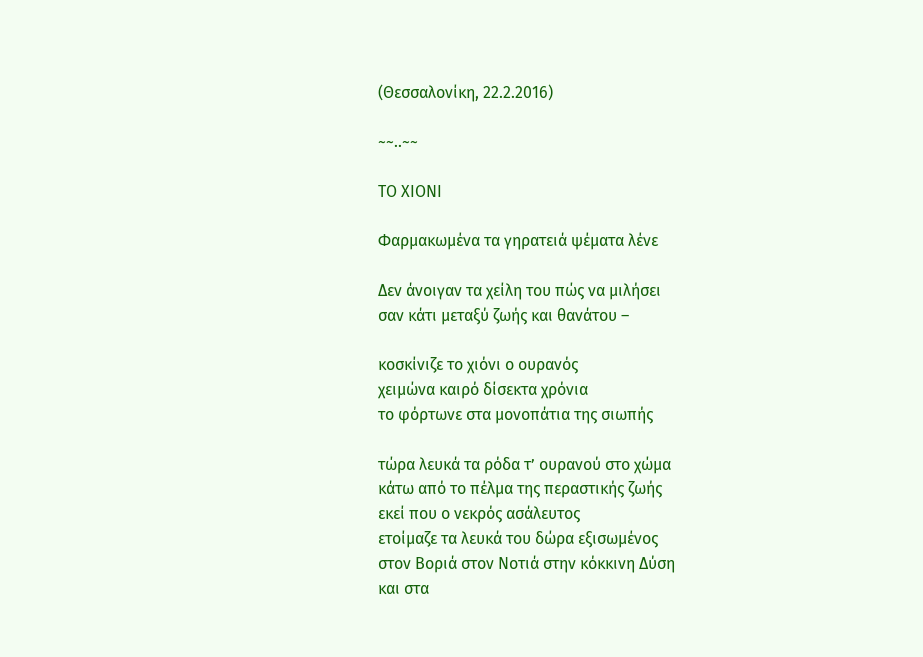(Θεσσαλονίκη, 22.2.2016)

~~..~~

ΤΟ ΧΙΟΝΙ

Φαρμακωμένα τα γηρατειά ψέματα λένε

Δεν άνοιγαν τα χείλη του πώς να μιλήσει
σαν κάτι μεταξύ ζωής και θανάτου –

κοσκίνιζε το χιόνι ο ουρανός
χειμώνα καιρό δίσεκτα χρόνια
το φόρτωνε στα μονοπάτια της σιωπής

τώρα λευκά τα ρόδα τ’ ουρανού στο χώμα
κάτω από το πέλμα της περαστικής ζωής
εκεί που ο νεκρός ασάλευτος
ετοίμαζε τα λευκά του δώρα εξισωμένος
στον Βοριά στον Νοτιά στην κόκκινη Δύση
και στα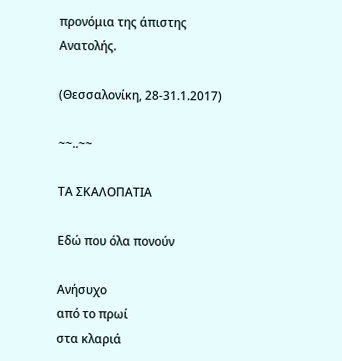προνόμια της άπιστης Ανατολής.

(Θεσσαλονίκη, 28-31.1.2017)

~~..~~

ΤΑ ΣΚΑΛΟΠΑΤΙΑ

Εδώ που όλα πονούν

Ανήσυχο
από το πρωί
στα κλαριά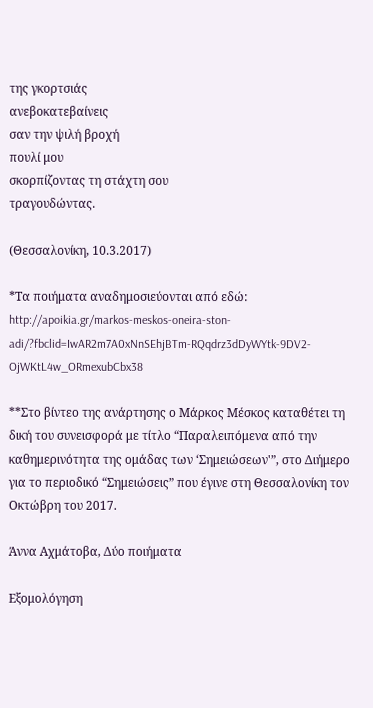της γκορτσιάς
ανεβοκατεβαίνεις
σαν την ψιλή βροχή
πουλί μου
σκορπίζοντας τη στάχτη σου
τραγουδώντας.

(Θεσσαλονίκη, 10.3.2017)

*Τα ποιήματα αναδημοσιεύονται από εδώ: http://apoikia.gr/markos-meskos-oneira-ston-adi/?fbclid=IwAR2m7A0xNnSEhjBTm-RQqdrz3dDyWYtk-9DV2-OjWKtL4w_ORmexubCbx38

**Στο βίντεο της ανάρτησης ο Μάρκος Μέσκος καταθέτει τη δική του συνεισφορά με τίτλο “Παραλειπόμενα από την καθημερινότητα της ομάδας των ‘Σημειώσεων'”, στο Διήμερο για το περιοδικό “Σημειώσεις” που έγινε στη Θεσσαλονίκη τον Οκτώβρη του 2017.

Άννα Αχμάτοβα, Δύο ποιήματα

Εξομολόγηση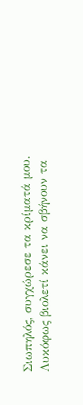Σιωπηλός, συγχώρεσε τα κρίματά μου.
Λυκόφως βιολετί κάνει να σβήνουν τα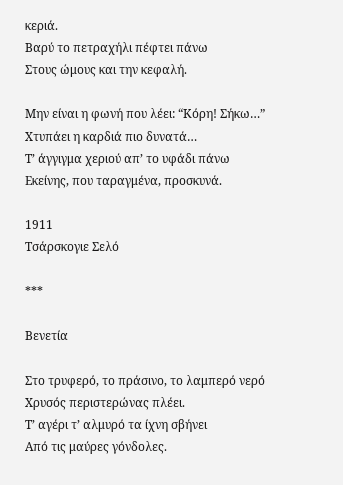κεριά.
Βαρύ το πετραχήλι πέφτει πάνω
Στους ώμους και την κεφαλή.

Μην είναι η φωνή που λέει: “Κόρη! Σήκω…”
Χτυπάει η καρδιά πιο δυνατά…
Τ’ άγγιγμα χεριού απ’ το υφάδι πάνω
Εκείνης, που ταραγμένα, προσκυνά.

1911
Τσάρσκογιε Σελό

***

Βενετία

Στο τρυφερό, το πράσινο, το λαμπερό νερό
Χρυσός περιστερώνας πλέει.
Τ’ αγέρι τ’ αλμυρό τα ίχνη σβήνει
Από τις μαύρες γόνδολες.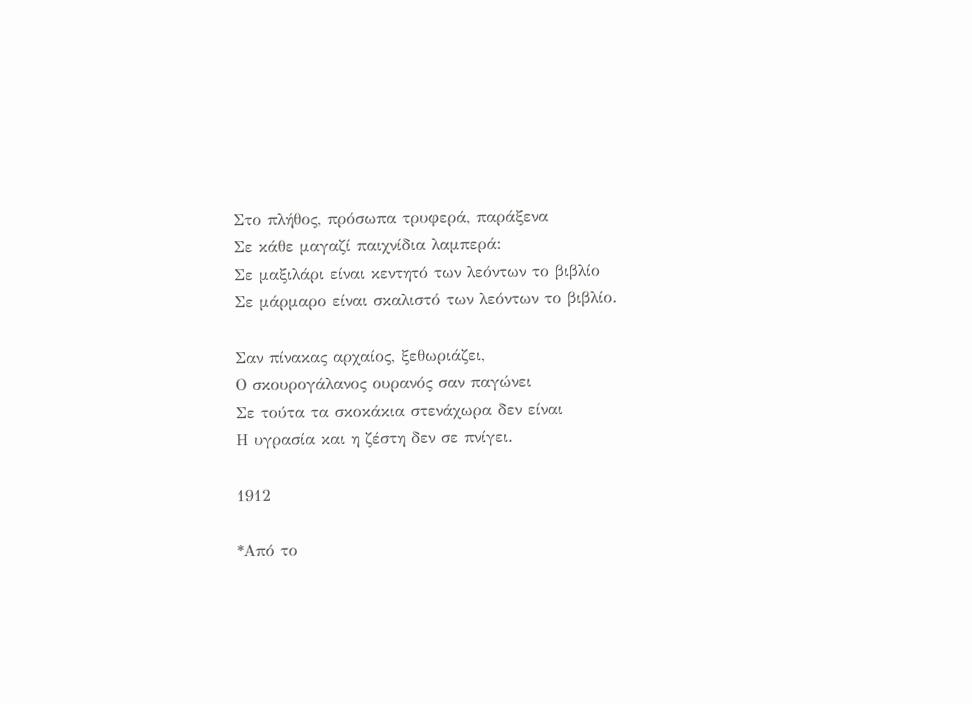Στο πλήθος, πρόσωπα τρυφερά, παράξενα
Σε κάθε μαγαζί παιχνίδια λαμπερά:
Σε μαξιλάρι είναι κεντητό των λεόντων το βιβλίο
Σε μάρμαρο είναι σκαλιστό των λεόντων το βιβλίο.

Σαν πίνακας αρχαίος, ξεθωριάζει,
Ο σκουρογάλανος ουρανός σαν παγώνει
Σε τούτα τα σκοκάκια στενάχωρα δεν είναι
Η υγρασία και η ζέστη δεν σε πνίγει.

1912

*Από το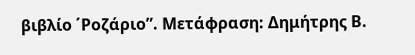βιβλίο ΄Ροζάριο”. Μετάφραση: Δημήτρης Β.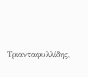Τριανταφυλλίδης,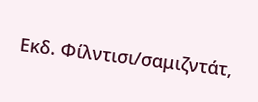Εκδ. Φίλντισι/σαμιζντάτ,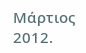Μάρτιος 2012.